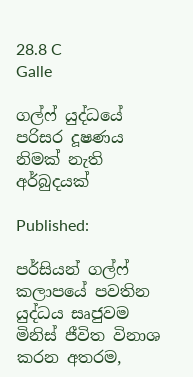28.8 C
Galle

ගල්ෆ් යුද්ධයේ පරිසර දූෂණය නිමක් නැති අර්බුදයක්

Published:

පර්සියන් ගල්ෆ් කලාපයේ පවතින යුද්ධය සෘජුවම මිනිස් ජීවිත විනාශ කරන අතරම,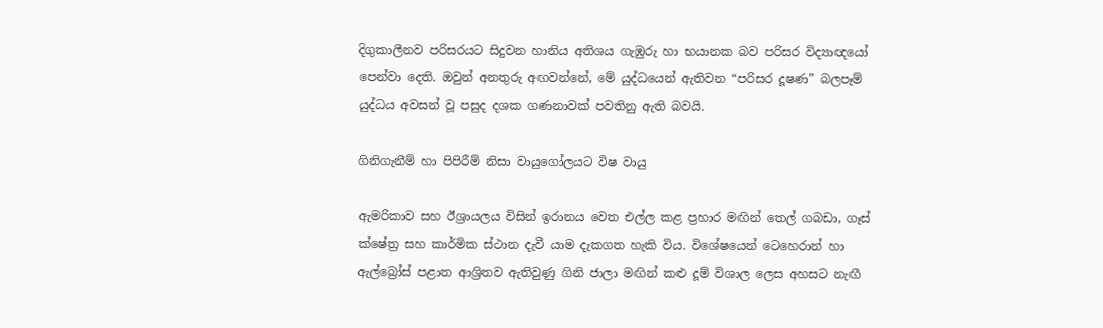දිගුකාලීනව පරිසරයට සිදුවන හානිය අතිශය ගැඹුරු හා භයානක බව පරිසර විද්‍යාඥයෝ පෙන්වා දෙති. ඔවුන් අනතුරු අඟවන්නේ, මේ යුද්ධයෙන් ඇතිවන “පරිසර දූෂණ” බලපෑම් යුද්ධය අවසන් වූ පසුද දශක ගණනාවක් පවතිනු ඇති බවයි.

ගිනිගැනීම් හා පිපිරීම් නිසා වායුගෝලයට විෂ වායු

ඇමරිකාව සහ ඊශ්‍රායලය විසින් ඉරානය වෙත එල්ල කළ ප්‍රහාර මඟින් තෙල් ගබඩා, ගෑස් ක්ෂේත්‍ර සහ කාර්මික ස්ථාන දැවී යාම දැකගත හැකි විය. විශේෂයෙන් ටෙහෙරාන් හා ඇල්බ්‍රෝස් පළාත ආශ්‍රිතව ඇතිවුණු ගිනි ජාලා මඟින් කළු දූම් විශාල ලෙස අහසට නැඟී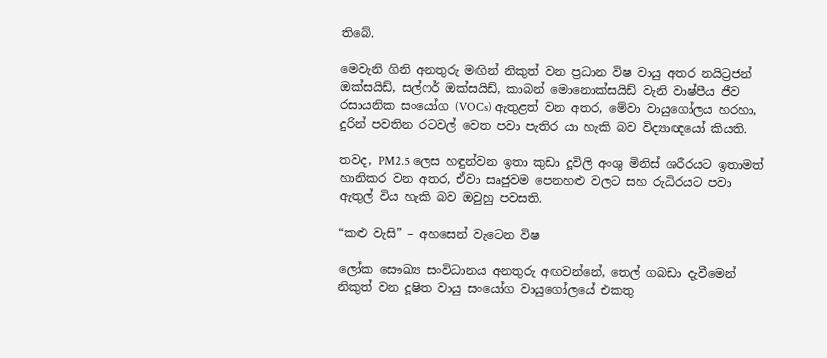තිබේ.

මෙවැනි ගිනි අනතුරු මඟින් නිකුත් වන ප්‍රධාන විෂ වායු අතර නයිට්‍රජන් ඔක්සයිඩ්, සල්ෆර් ඔක්සයිඩ්, කාබන් මොනොක්සයිඩ් වැනි වාෂ්පීය ජීව රසායනික සංයෝග (VOCs) ඇතුළත් වන අතර, මේවා වායුගෝලය හරහා, දුරින් පවතින රටවල් වෙත පවා පැතිර යා හැකි බව විද්‍යාඥයෝ කියති.

තවද, PM2.5 ලෙස හඳුන්වන ඉතා කුඩා දූවිලි අංශු මිනිස් ශරීරයට ඉතාමත් හානිකර වන අතර, ඒවා සෘජුවම පෙනහළු වලට සහ රුධිරයට පවා ඇතුල් විය හැකි බව ඔවුහු පවසති.

“කළු වැසි” – අහසෙන් වැටෙන විෂ

ලෝක සෞඛ්‍ය සංවිධානය අනතුරු අඟවන්නේ, තෙල් ගබඩා දැවීමෙන් නිකුත් වන දූෂිත වායු සංයෝග වායුගෝලයේ එකතු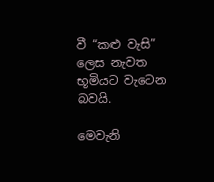වී “කළු වැසි” ලෙස නැවත භූමියට වැටෙන බවයි.

මෙවැනි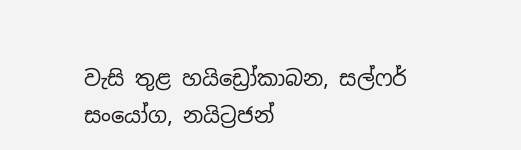වැසි තුළ හයිඩ්‍රෝකාබන, සල්ෆර් සංයෝග, නයිට්‍රජන්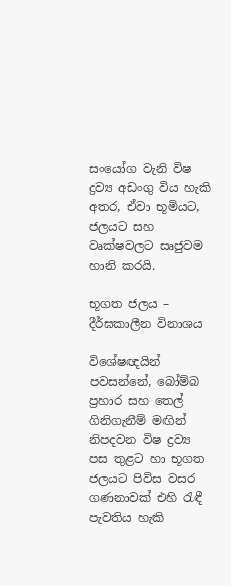සංයෝග වැනි විෂ ද්‍රව්‍ය අඩංගු විය හැකි අතර, ඒවා භූමියට, ජලයට සහ වෘක්ෂවලට සෘජුවම හානි කරයි.

භූගත ජලය – දීර්ඝකාලීන විනාශය

විශේෂඥයින් පවසන්නේ, බෝම්බ ප්‍රහාර සහ තෙල් ගිනිගැනීම් මඟින් නිපදවන විෂ ද්‍රව්‍ය පස තුළට හා භූගත ජලයට පිවිස වසර ගණනාවක් එහි රැඳී පැවතිය හැකි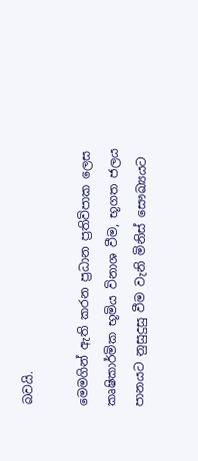බවයි.

මෙමගින් ඇති කරන ප්‍රධාන ප්‍රතිවිපාක ලෙස කෘෂිකාර්මික භූමිය විනාශ වීම, භූගත ජලය පානයට නුසුදුසු වීම වැනි මිනිස් සෞඛ්‍යයට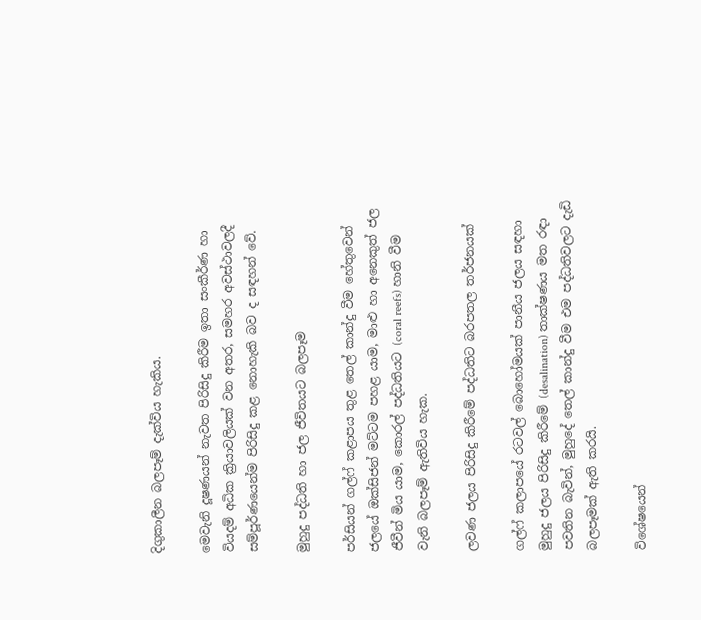දිගුකාලීන බලපෑම් දැක්විය හැකිය.

මෙවැනි දූෂණයන් නැවත පිරිසිදු කිරීම ඉතා සංකීර්ණ හා වියදම් අධික ක්‍රියාවලියක් වන අතර, සමහර අවස්ථාවලදී සම්පූර්ණයෙන්ම පිරිසිදු කළ නොහැකි බව ද සඳහන් වේ.

මුහුදු පද්ධති හා ජල ජීවිතයට බලපෑම

පර්සියන් ගල්ෆ් කළාපය තුළ තෙල් කාන්දු වීම හේතුවෙන් ජලයේ ඔක්සිජන් මට්ටම පහළ යාම, මාළු හා අනෙකුත් ජල ජීවීන් මිය යාම, කොරල් පද්ධතියට (coral reefs) හානි වීම වැනි බලපෑම් ඇතිවිය හැක.

ලවණ ජලය පිරිසිදු කිරීමේ පද්ධතිට බරපතල තර්ජනයක්

ගල්ෆ් කලාපයේ රටවල් බොහෝමයක් පානීය ජලය සඳහා මුහුදු ජලය පිරිසිදු කිරීමේ (desalination) තාක්ෂණය මත රඳා පවතින බැවින්, මුහුදේ තෙල් කාන්දු වීම එම පද්ධතිවලට දැඩි බලපෑමක් ඇති කරයි.

විශේෂයෙන්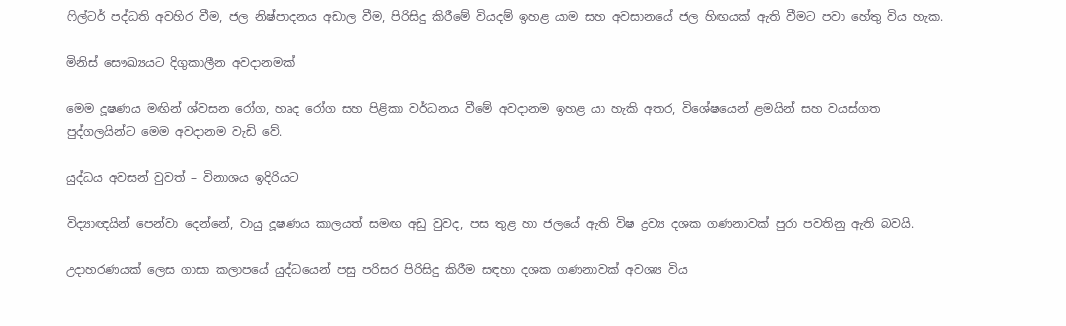ෆිල්ටර් පද්ධති අවහිර වීම, ජල නිෂ්පාදනය අඩාල වීම, පිරිසිදු කිරීමේ වියදම් ඉහළ යාම සහ අවසානයේ ජල හිඟයක් ඇති වීමට පවා හේතු විය හැක.

මිනිස් සෞඛ්‍යයට දිගුකාලීන අවදානමක්

මෙම දූෂණය මඟින් ශ්වසන රෝග, හෘද රෝග සහ පිළිකා වර්ධනය වීමේ අවදානම ඉහළ යා හැකි අතර, විශේෂයෙන් ළමයින් සහ වයස්ගත පුද්ගලයින්ට මෙම අවදානම වැඩි වේ.

යුද්ධය අවසන් වුවත් – විනාශය ඉදිරියට

විද්‍යාඥයින් පෙන්වා දෙන්නේ, වායු දූෂණය කාලයත් සමඟ අඩු වුවද, පස තුළ හා ජලයේ ඇති විෂ ද්‍රව්‍ය දශක ගණනාවක් පුරා පවතිනු ඇති බවයි.

උදාහරණයක් ලෙස ගාසා කලාපයේ යුද්ධයෙන් පසු පරිසර පිරිසිදු කිරීම සඳහා දශක ගණනාවක් අවශ්‍ය විය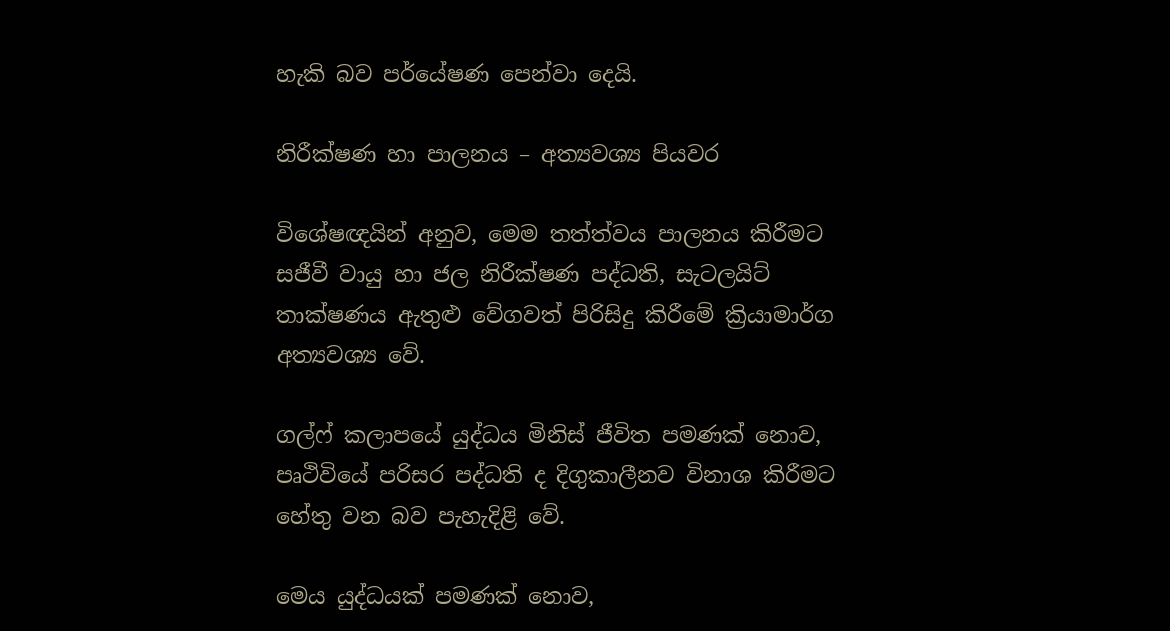හැකි බව පර්යේෂණ පෙන්වා දෙයි.

නිරීක්ෂණ හා පාලනය – අත්‍යවශ්‍ය පියවර

විශේෂඥයින් අනුව, මෙම තත්ත්වය පාලනය කිරීමට සජීවී වායු හා ජල නිරීක්ෂණ පද්ධති, සැටලයිට් තාක්ෂණය ඇතුළු වේගවත් පිරිසිදු කිරීමේ ක්‍රියාමාර්ග අත්‍යවශ්‍ය වේ.

ගල්ෆ් කලාපයේ යුද්ධය මිනිස් ජීවිත පමණක් නොව, පෘථිවියේ පරිසර පද්ධති ද දිගුකාලීනව විනාශ කිරීමට හේතු වන බව පැහැදිළි වේ.

මෙය යුද්ධයක් පමණක් නොව,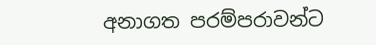අනාගත පරම්පරාවන්ට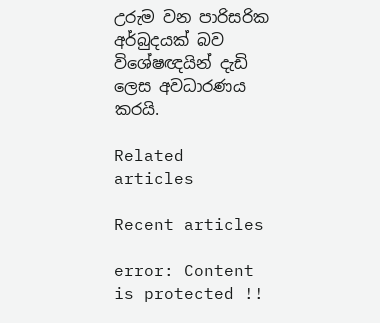උරුම වන පාරිසරික අර්බුදයක් බව විශේෂඥයින් දැඩි ලෙස අවධාරණය කරයි.

Related articles

Recent articles

error: Content is protected !!